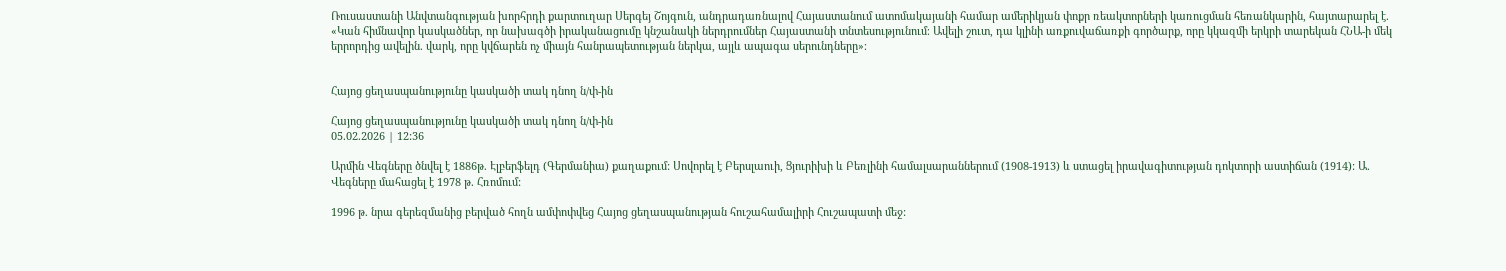Ռուսաստանի Անվտանգության խորհրդի քարտուղար Սերգեյ Շոյգուն, անդրադառնալով Հայաստանում ատոմակայանի համար ամերիկյան փոքր ռեակտորների կառուցման հեռանկարին, հայտարարել է. «Կան հիմնավոր կասկածներ, որ նախագծի իրականացումը կնշանակի ներդրումներ Հայաստանի տնտեսությունում։ Ավելի շուտ, դա կլինի առքուվաճառքի գործարք, որը կկազմի երկրի տարեկան ՀՆԱ-ի մեկ երրորդից ավելին. վարկ, որը կվճարեն ոչ միայն հանրապետության ներկա, այլև ապագա սերունդները»։


Հայոց ցեղասպանությունը կասկածի տակ դնող ն/փ-ին

Հայոց ցեղասպանությունը կասկածի տակ դնող ն/փ-ին
05.02.2026 | 12:36

Արմին Վեգները ծնվել է 1886թ. Էլբերֆելդ (Գերմանիա) քաղաքում: Սովորել է Բերսլաուի, Ցյուրիխի և Բեռլինի համալսարաններում (1908-1913) և ստացել իրավագիտության դոկտորի աստիճան (1914): Ա. Վեգները մահացել է 1978 թ. Հռոմում:

1996 թ. նրա գերեզմանից բերված հողն ամփոփվեց Հայոց ցեղասպանության հուշահամալիրի Հուշապատի մեջ: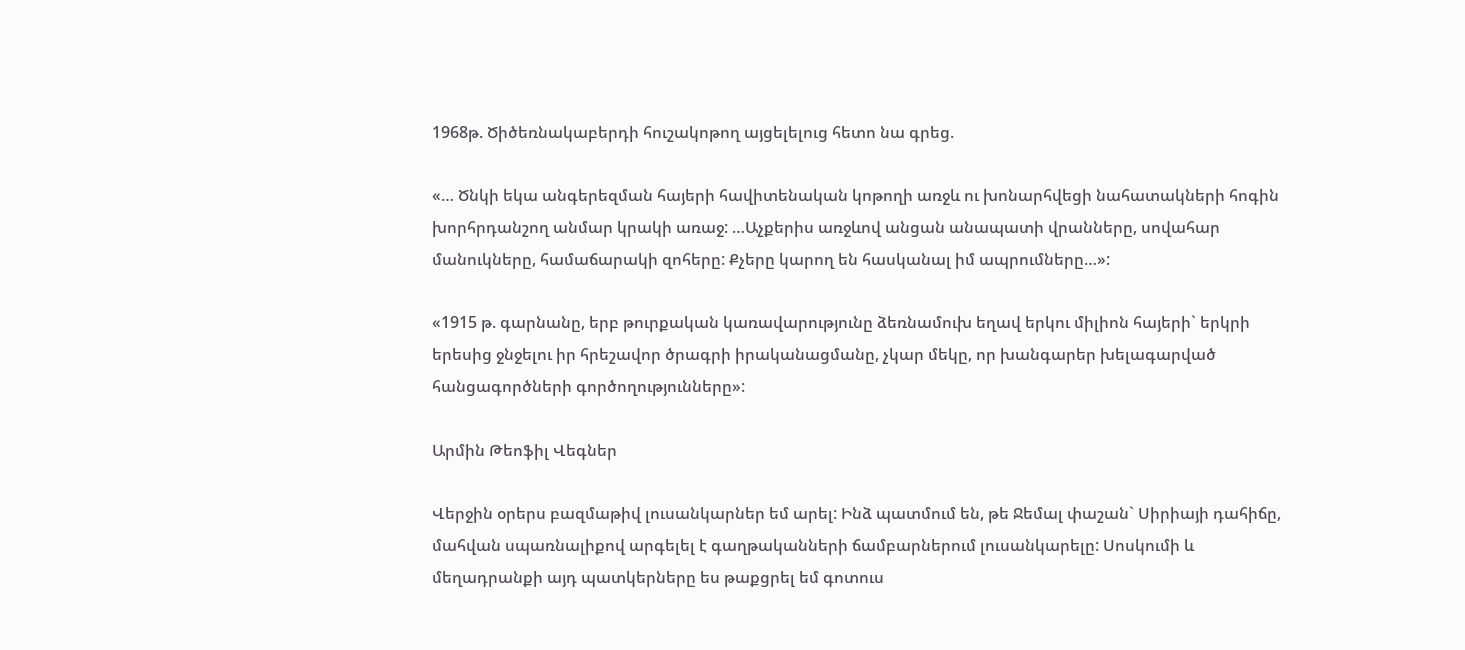1968թ. Ծիծեռնակաբերդի հուշակոթող այցելելուց հետո նա գրեց.

«… Ծնկի եկա անգերեզման հայերի հավիտենական կոթողի առջև ու խոնարհվեցի նահատակների հոգին խորհրդանշող անմար կրակի առաջ: …Աչքերիս առջևով անցան անապատի վրանները, սովահար մանուկները, համաճարակի զոհերը: Քչերը կարող են հասկանալ իմ ապրումները…»:

«1915 թ. գարնանը, երբ թուրքական կառավարությունը ձեռնամուխ եղավ երկու միլիոն հայերի` երկրի երեսից ջնջելու իր հրեշավոր ծրագրի իրականացմանը, չկար մեկը, որ խանգարեր խելագարված հանցագործների գործողությունները»:

Արմին Թեոֆիլ Վեգներ

Վերջին օրերս բազմաթիվ լուսանկարներ եմ արել: Ինձ պատմում են, թե Ջեմալ փաշան` Սիրիայի դահիճը, մահվան սպառնալիքով արգելել է գաղթականների ճամբարներում լուսանկարելը: Սոսկումի և մեղադրանքի այդ պատկերները ես թաքցրել եմ գոտուս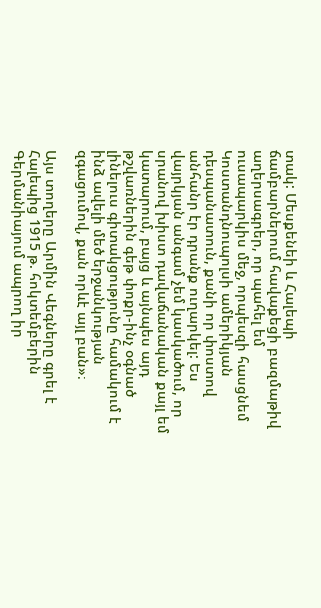տակ: Մեսքենեի և Հալեպի ճամբարներում հավաքեցի բազմաթիվ աղերսագրեր, որ պահել եմ ուսապարկիս մեջ, որպեսզի հասցնեմ Կոստանդնուպոլսի ամերիկյան դեսպանատուն, քանի որ փոստով անհանր էր դրանք ուղարկել: Ես վայրկյան անգամ չեմ կասկածում, որ սրանով խիստ դավաճանական քայլ եմ կատարում, բայց և այնպես այդ թշվառներին գեթ փոքր-ինչ օգնած լինելուս գիտակցությունը համակում է ինձ ավելի մեծ երջանկության զգացումով, քան որևէ այլ բան»։

Այս տողերը Արմին Վեգները գրել է Հալեպից 1915 թ. հոկտեմբերին Գերմանիայում ապրող իր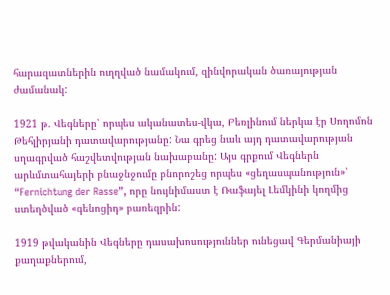հարազատներին ուղղված նամակում, զինվորական ծառայության ժամանակ:

1921 թ. Վեգները՝ որպես ականատես-վկա, Բեռլինում ներկա էր Սողոմոն Թեհլիրյանի դատավարությանը: Նա գրեց նաև այդ դատավարության սղագրված հաշվետվության նախաբանը: Այս գրքում Վեգներն արևմտահայերի բնաջնջումը բնորոշեց որպես «ցեղասպանություն»՝ “Fernichtung der Rasse”, որը նույնիմաստ է Ռաֆայել Լեմկինի կողմից ստեղծված «գենոցիդ» բառեզրին:

1919 թվականին Վեգները դասախոսություններ ունեցավ Գերմանիայի քաղաքներում,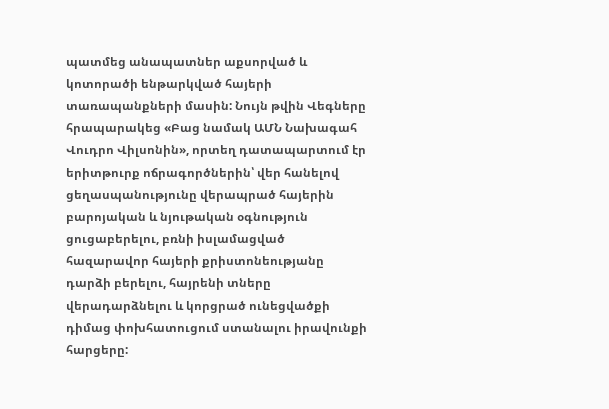պատմեց անապատներ աքսորված և կոտորածի ենթարկված հայերի տառապանքների մասին: Նույն թվին Վեգները հրապարակեց «Բաց նամակ ԱՄՆ Նախագահ Վուդրո Վիլսոնին», որտեղ դատապարտում էր երիտթուրք ոճրագործներին՝ վեր հանելով ցեղասպանությունը վերապրած հայերին բարոյական և նյութական օգնություն ցուցաբերելու, բռնի իսլամացված հազարավոր հայերի քրիստոնեությանը դարձի բերելու, հայրենի տները վերադարձնելու և կորցրած ունեցվածքի դիմաց փոխհատուցում ստանալու իրավունքի հարցերը: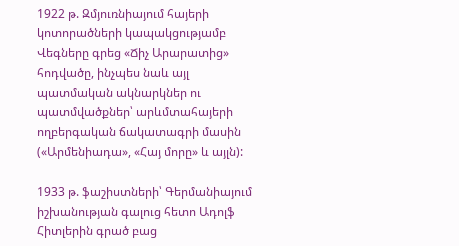1922 թ. Զմյուռնիայում հայերի կոտորածների կապակցությամբ Վեգները գրեց «Ճիչ Արարատից» հոդվածը, ինչպես նաև այլ պատմական ակնարկներ ու պատմվածքներ՝ արևմտահայերի ողբերգական ճակատագրի մասին («Արմենիադա», «Հայ մորը» և այլն):

1933 թ. ֆաշիստների՝ Գերմանիայում իշխանության գալուց հետո Ադոլֆ Հիտլերին գրած բաց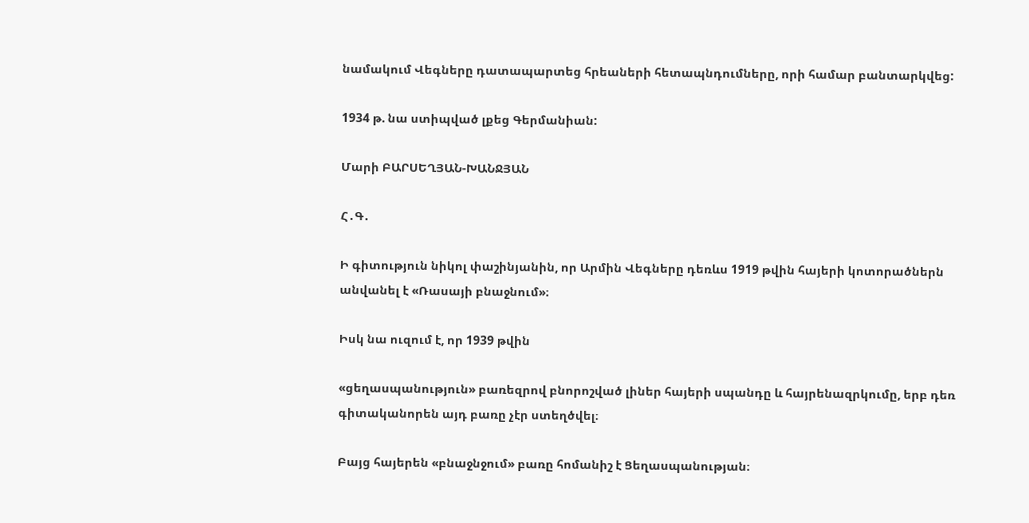նամակում Վեգները դատապարտեց հրեաների հետապնդումները, որի համար բանտարկվեց:

1934 թ. նա ստիպված լքեց Գերմանիան:

Մարի ԲԱՐՍԵՂՅԱՆ-ԽԱՆՋՅԱՆ

Հ․Գ․

Ի գիտություն նիկոլ փաշինյանին, որ Արմին Վեգները դեռևս 1919 թվին հայերի կոտորածներն անվանել է «Ռասայի բնաջնում»։

Իսկ նա ուզում է, որ 1939 թվին

«ցեղասպանություն» բառեզրով բնորոշված լիներ հայերի սպանդը և հայրենազրկումը, երբ դեռ գիտականորեն այդ բառը չէր ստեղծվել։

Բայց հայերեն «բնաջնջում» բառը հոմանիշ է Ցեղասպանության։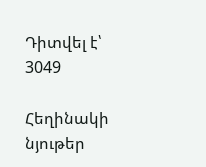Դիտվել է՝ 3049

Հեղինակի նյութեր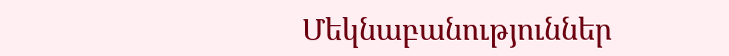Մեկնաբանություններ